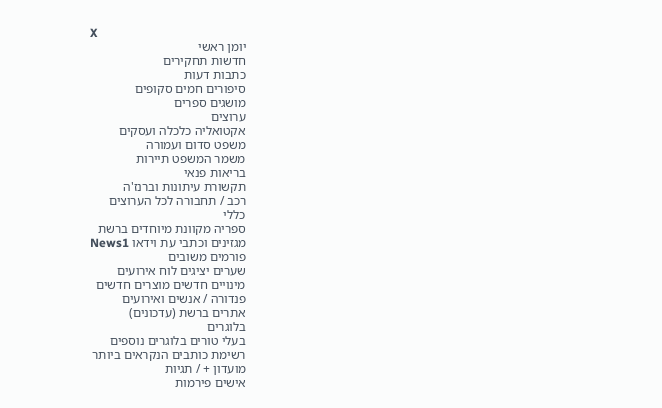X
יומן ראשי
חדשות תחקירים
כתבות דעות
סיפורים חמים סקופים
מושגים ספרים
ערוצים
אקטואליה כלכלה ועסקים
משפט סדום ועמורה
משמר המשפט תיירות
בריאות פנאי
תקשורת עיתונות וברנז'ה
רכב / תחבורה לכל הערוצים
כללי
ספריה מקוונת מיוחדים ברשת
מגזינים וכתבי עת וידאו News1
פורמים משובים
שערים יציגים לוח אירועים
מינויים חדשים מוצרים חדשים
פנדורה / אנשים ואירועים
אתרים ברשת (עדכונים)
בלוגרים
בעלי טורים בלוגרים נוספים
רשימת כותבים הנקראים ביותר
מועדון + / תגיות
אישים פירמות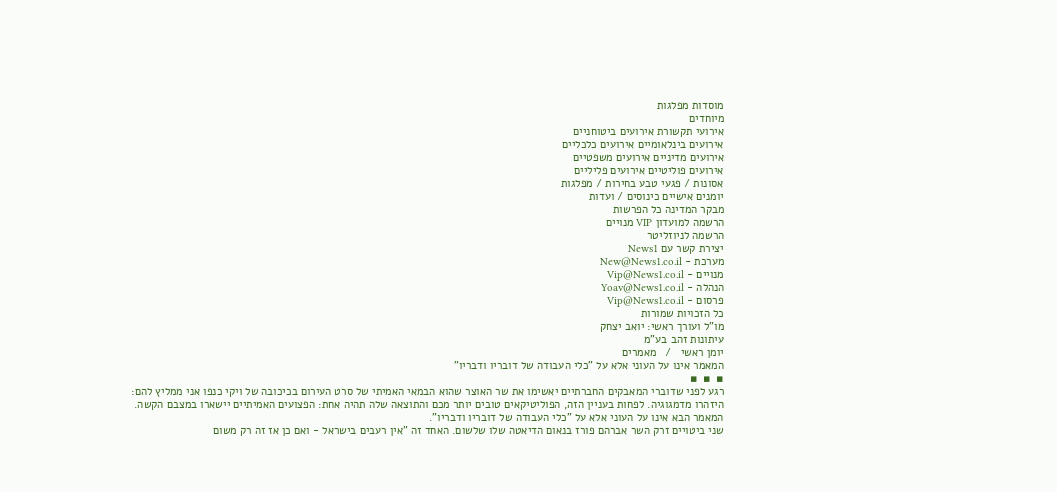מוסדות מפלגות
מיוחדים
אירועי תקשורת אירועים ביטוחניים
אירועים בינלאומיים אירועים כלכליים
אירועים מדיניים אירועים משפטיים
אירועים פוליטיים אירועים פליליים
אסונות / פגעי טבע בחירות / מפלגות
יומנים אישיים כינוסים / ועדות
מבקר המדינה כל הפרשות
הרשמה למועדון VIP מנויים
הרשמה לניוזליטר
יצירת קשר עם News1
מערכת - New@News1.co.il
מנויים - Vip@News1.co.il
הנהלה - Yoav@News1.co.il
פרסום - Vip@News1.co.il
כל הזכויות שמורות
מו"ל ועורך ראשי: יואב יצחק
עיתונות זהב בע"מ
יומן ראשי   /   מאמרים
המאמר אינו על העוני אלא על "כלי העבודה של דובריו ודבריו"
▪  ▪  ▪
רגע לפני שדוברי המאבקים החברתיים יאשימו את שר האוצר שהוא הבמאי האמיתי של סרט העירום בכיכובה של ויקי כנפו אני ממליץ להם: היזהרו מדמגוגיה. לפחות בעניין הזה, הפוליטיקאים טובים יותר מכם והתוצאה שלה תהיה אחת: הפצועים האמיתיים יישארו במצבם הקשה.
המאמר הבא אינו על העוני אלא על "כלי העבודה של דובריו ודבריו".
שני ביטויים זרק השר אברהם פורז בנאום הדיאטה שלו שלשום. האחד זה "אין רעבים בישראל - ואם כן אז זה רק משום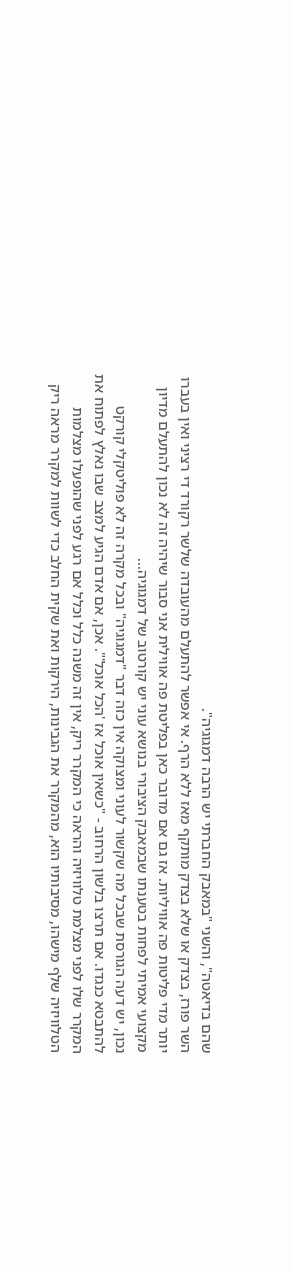שהם בדיאטה", והשני "במאבק החברתי יש הרבה דמגוגיה".
השר פורז, בצדק או שלא בצדק מותקף מאז ללא הרף. אי אפשר להתעלם מהעובדה שלשר רקורד די רציני ואין בעברו יותר מדי פליטות פה אוויליות. אז גם אם מדובר כאן בפליטת פה אווילית אני סבור שיהיה זה לא נכון להתעלם מדיון מקצועי אמיתי לפחות בטענתו שבמאבק הציבורי בנושא עוני יש קורטוב של דמגוגיה...
נכון, יש דעה הגורסת שבכל מה שקשור לעוני ומצוקה אין כזה דבר "דמגוגיה" ובכל מקרה זה לא פוליטקלי קורקט להתבטא כנגדו. אם תרצו בלשון הרחוב - "כשאין אוכל אז 'הכל אוכל'". אכן, אם אדם הגיע למצב שבו נאלץ לפתוח את המקרר שלו לפני מצלמת טלוויזיה והראה כי המקרר ריק, אין זה משנה כלל וכלל אם רגע לפני שהופעלו מצלמות הטלוויזיה שלף מישהו, מסיבותיו הוא, מהמקרר את הגבינות, הירקות ואת שקית החלב כדי לשוות למקרר מראה ריק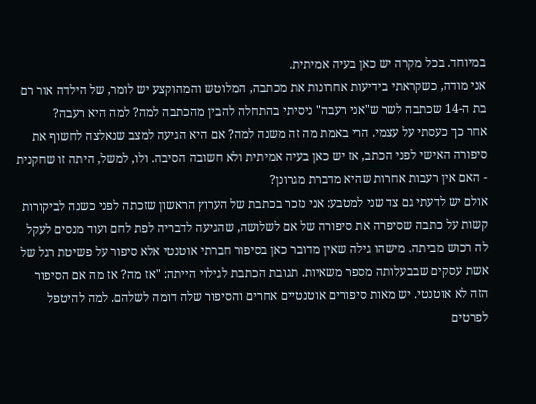במיוחד. בכל מקרה יש כאן בעיה אמיתית.
אני מודה, כשקראתי בידיעות אחרונות את מכתבה, המלוטש והמהוקצע יש לומר, של הילדה אור רם בת ה-14 שכתבה לשר ש"אני רעבה" ניסיתי בהתחלה להבין מהכתבה למה? למה היא רעבה?
אחר כך כעסתי על עצמי. הרי באמת מה זה משנה למה? אם היא הגיעה למצב שנאלצה לחשוף את סיפורה האישי לפני הכתב, אז יש כאן בעיה אמיתית ולא חשובה הסיבה. ולו, למשל, היתה זו שחקנית - האם אין רעבות אחרות שהיא מדברת מגרונן?
אולם יש לדעתי גם צד שני למטבע: אני נזכר בכתבת של הערוץ הראשון שזכתה לפני כשנה לביקורות קשות על כתבה שסיפרה את סיפורה של אם לשלושה, שהגיעה לדבריה לפת לחם ועוד מנסים לעקל לה רכוש מביתה. מישהו גילה שאין מדובר כאן בסיפור חברתי אוטנטי אלא סיפור על פשיטת רגל של אשת עסקים שבבעלותה מספר משאיות. תגובת הכתבת לגילוי הייתה: "אז מה? אז מה אם הסיפור הזה לא אוטנטי. יש מאות סיפורים אוטנטיים אחרים והסיפור שלה דומה לשלהם. למה להיטפל לפרטים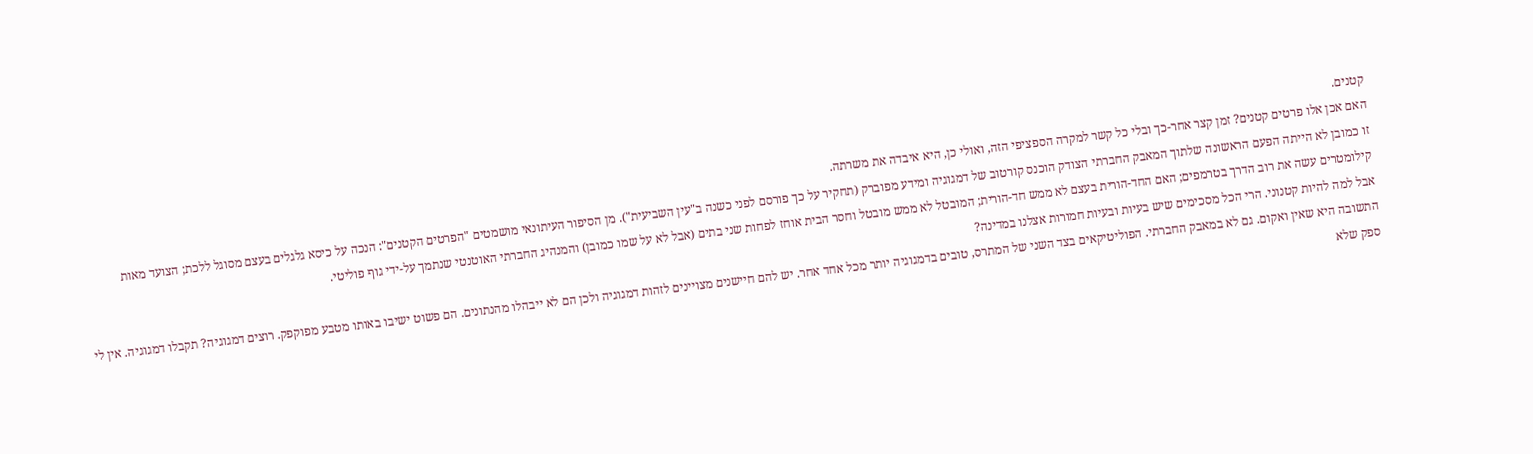קטנים.
האם אכן אלו פרטים קטנים? זמן קצר אחר-כך ובלי כל קשר למקרה הספציפי הזה, ואולי כן, היא איבדה את משרתה.
זו כמובן לא הייתה הפעם הראשונה שלתוך המאבק החברתי הצודק הוכנס קורטוב של דמגוגיה ומידע מפוברק (תחקיר על כך פורסם לפני כשנה ב"עין השביעית"). מן הסיפור העיתונאי מושמטים "הפרטים הקטנים": הנכה על כיסא גלגלים בעצם מסוגל ללכת; הצועד מאות קילומטרים עשה את רוב הדרך בטרמפים; האם החד-הורית בעצם לא ממש חד-הורית; המובטל לא ממש מובטל וחסר הבית אוחז לפחות שני בתים (אבל לא על שמו כמובן) והמנהיג החברתי האוטנטי שנתמך על-ידי גוף פוליטי.
אבל למה להיות קטנוני. הרי הכל מסכימים שיש בעיות ובעיות חמורות אצלנו במדינה?
התשובה היא שאין ואקום. גם לא במאבק החברתי. הפוליטיקאים בצד השני של המתרס, טובים בדמגוגיה יותר מכל אחד אחר. יש להם חיישנים מצויינים לזהות דמגוגיה ולכן הם לא ייבהלו מהנתונים. הם פשוט ישיבו באותו מטבע מפוקפק. רוצים דמגוגיה? תקבלו דמגוגיה. אין לי ספק שלא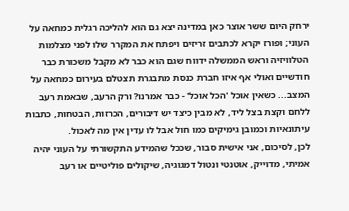ירחק היום ששר אוצר כאן במדינה יצא גם הוא להליכה רגלית כמחאה על העוני; ופורז יקרא לכתבים זריזים ויפתח את המקרר שלו לפני מצלמות הטלוויזיה וראש הממשלה ידווח שגם הוא כבר לא מקבל משכורת כבר חודשיים ואולי אף איזו חברת כנסת מתבגרת תצטלם בעירום כמחאה על המצב... כשאין אוכל 'הכל אוכל' - כבר אמרנו? ורק הרעב, שבאמת רעב ללחם וקצת בצל ליד, לא מבין כיצד יש דיבורים, הכרזות, הבטחות, כתבות עיתונאיות וכמובן גימיקים כמו חול אבל לו עדין אין מה לאכול.
לכן, לסיכום, אני אישית סבור, שככל שהמידע התקשורתי על העוני יהיה אמיתי, מדוייק, אוטנטי ונטול דמגוגיה, שיקולים פוליטיים או רעב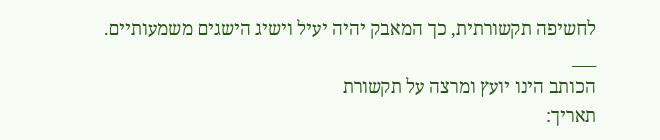לחשיפה תקשורתית, כך המאבק יהיה יעיל וישיג הישגים משמעותיים.
___
הכותב הינו יועץ ומרצה על תקשורת
תאריך: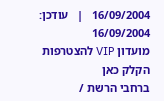16/09/2004   |   עודכן:  16/09/2004
מועדון VIP להצטרפות הקלק כאן
ברחבי הרשת /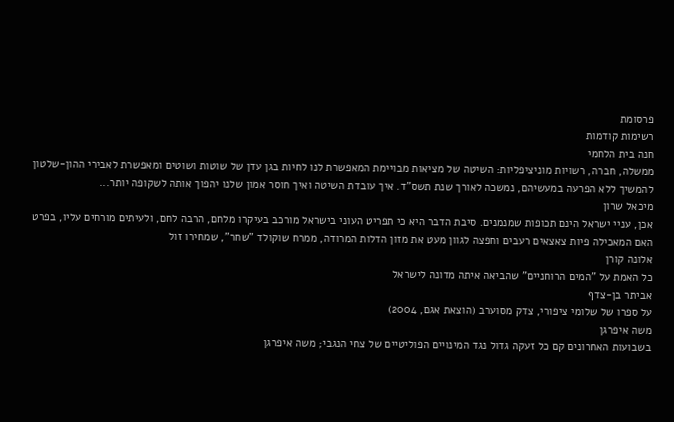פרסומת
רשימות קודמות
חנה בית הלחמי
ממשלה, חברה, רשויות מוניציפליות: השיטה של מציאות מבויימת המאפשרת לנו לחיות בגן עדן של שוטות ושוטים ומאפשרת לאבירי ההון-שלטון להמשיך ללא הפרעה במעשיהם, נמשכה לאורך שנת תשס"ד. איך עובדת השיטה ואיך חוסר אמון שלנו יהפוך אותה לשקופה יותר...
מיכאל שרון
אכן, עניי ישראל הינם תכופות שמנמנים. סיבת הדבר היא כי תפריט העוני בישראל מורכב בעיקרו מלחם, הרבה לחם, ולעיתים מורחים עליו, בפרט האם המאכילה פיות צאצאים רעבים וחפצה לגוון מעט את מזון הדלות המרודה, ממרח שוקולד "שחר", שמחירו זול
אלונה קורן
כל האמת על "המים הרוחניים" שהביאה איתה מדונה לישראל
אביתר בן-צדף
על ספרו של שלומי ציפורי, צדק מסוערב (הוצאת אגם, 2004)
משה איפרגן
בשבועות האחרונים קם כל זעקה גדול נגד המינויים הפוליטיים של צחי הנגבי; משה איפרגן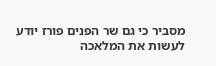מסביר כי גם שר הפנים פורז יודע לעשות את המלאכה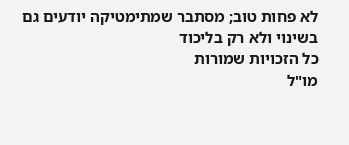לא פחות טוב; מסתבר שמתימטיקה יודעים גם בשינוי ולא רק בליכוד
כל הזכויות שמורות
מו"ל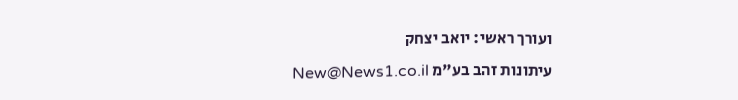ועורך ראשי: יואב יצחק
עיתונות זהב בע"מ New@News1.co.il